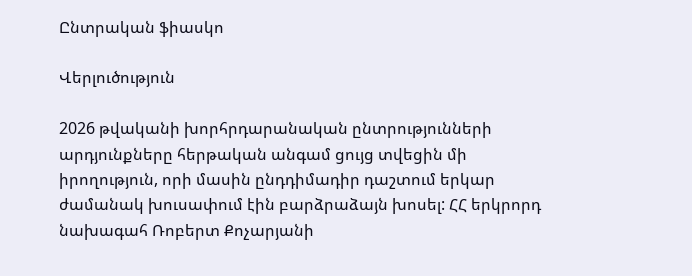Ընտրական ֆիասկո

Վերլուծություն

2026 թվականի խորհրդարանական ընտրությունների արդյունքները հերթական անգամ ցույց տվեցին մի իրողություն, որի մասին ընդդիմադիր դաշտում երկար ժամանակ խուսափում էին բարձրաձայն խոսել: ՀՀ երկրորդ նախագահ Ռոբերտ Քոչարյանի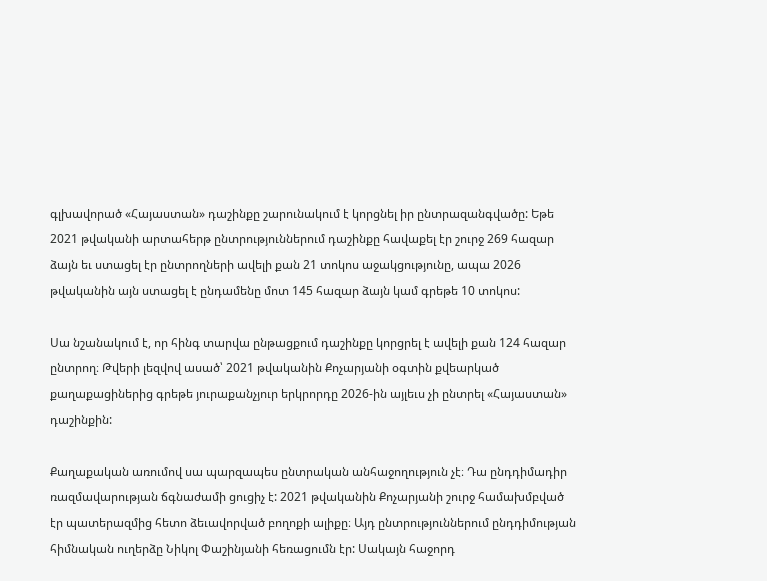գլխավորած «Հայաստան» դաշինքը շարունակում է կորցնել իր ընտրազանգվածը: Եթե 2021 թվականի արտահերթ ընտրություններում դաշինքը հավաքել էր շուրջ 269 հազար ձայն եւ ստացել էր ընտրողների ավելի քան 21 տոկոս աջակցությունը, ապա 2026 թվականին այն ստացել է ընդամենը մոտ 145 հազար ձայն կամ գրեթե 10 տոկոս:

Սա նշանակում է, որ հինգ տարվա ընթացքում դաշինքը կորցրել է ավելի քան 124 հազար ընտրող։ Թվերի լեզվով ասած՝ 2021 թվականին Քոչարյանի օգտին քվեարկած քաղաքացիներից գրեթե յուրաքանչյուր երկրորդը 2026-ին այլեւս չի ընտրել «Հայաստան» դաշինքին:

Քաղաքական առումով սա պարզապես ընտրական անհաջողություն չէ։ Դա ընդդիմադիր ռազմավարության ճգնաժամի ցուցիչ է: 2021 թվականին Քոչարյանի շուրջ համախմբված էր պատերազմից հետո ձեւավորված բողոքի ալիքը։ Այդ ընտրություններում ընդդիմության հիմնական ուղերձը Նիկոլ Փաշինյանի հեռացումն էր: Սակայն հաջորդ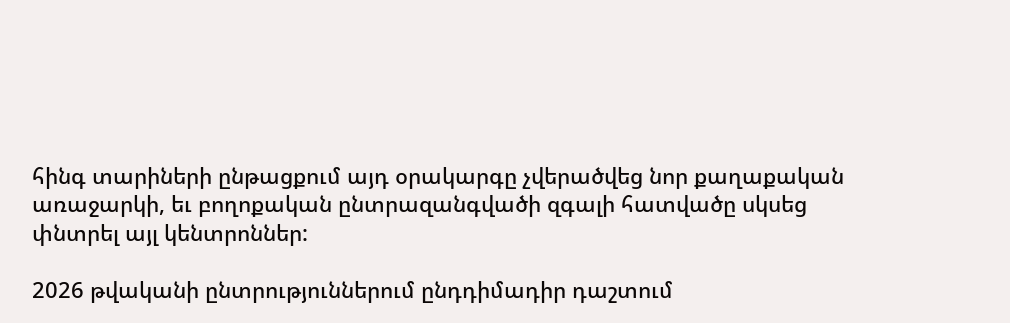հինգ տարիների ընթացքում այդ օրակարգը չվերածվեց նոր քաղաքական առաջարկի, եւ բողոքական ընտրազանգվածի զգալի հատվածը սկսեց փնտրել այլ կենտրոններ:

2026 թվականի ընտրություններում ընդդիմադիր դաշտում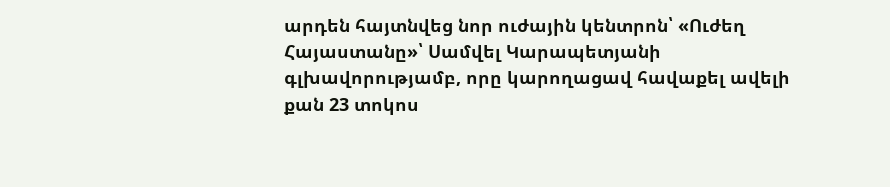արդեն հայտնվեց նոր ուժային կենտրոն՝ «Ուժեղ Հայաստանը»՝ Սամվել Կարապետյանի գլխավորությամբ, որը կարողացավ հավաքել ավելի քան 23 տոկոս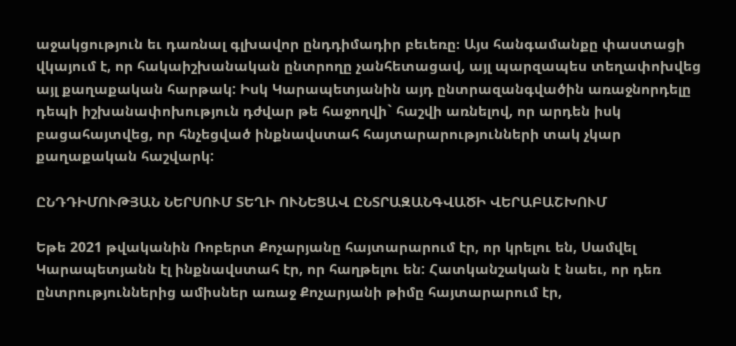աջակցություն եւ դառնալ գլխավոր ընդդիմադիր բեւեռը։ Այս հանգամանքը փաստացի վկայում է, որ հակաիշխանական ընտրողը չանհետացավ, այլ պարզապես տեղափոխվեց այլ քաղաքական հարթակ: Իսկ Կարապետյանին այդ ընտրազանգվածին առաջնորդելը դեպի իշխանափոխություն դժվար թե հաջողվի` հաշվի առնելով, որ արդեն իսկ բացահայտվեց, որ հնչեցված ինքնավստահ հայտարարությունների տակ չկար քաղաքական հաշվարկ:

ԸՆԴԴԻՄՈՒԹՅԱՆ ՆԵՐՍՈՒՄ ՏԵՂԻ ՈՒՆԵՑԱՎ ԸՆՏՐԱԶԱՆԳՎԱԾԻ ՎԵՐԱԲԱՇԽՈՒՄ

Եթե 2021 թվականին Ռոբերտ Քոչարյանը հայտարարում էր, որ կրելու են, Սամվել Կարապետյանն էլ ինքնավստահ էր, որ հաղթելու են: Հատկանշական է նաեւ, որ դեռ ընտրություններից ամիսներ առաջ Քոչարյանի թիմը հայտարարում էր,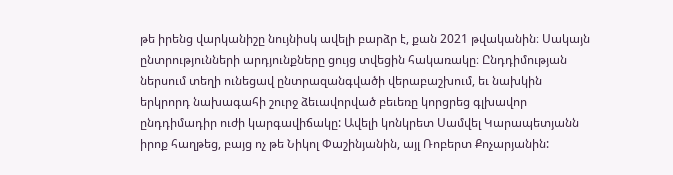թե իրենց վարկանիշը նույնիսկ ավելի բարձր է, քան 2021 թվականին։ Սակայն ընտրությունների արդյունքները ցույց տվեցին հակառակը։ Ընդդիմության ներսում տեղի ունեցավ ընտրազանգվածի վերաբաշխում, եւ նախկին երկրորդ նախագահի շուրջ ձեւավորված բեւեռը կորցրեց գլխավոր ընդդիմադիր ուժի կարգավիճակը: Ավելի կոնկրետ Սամվել Կարապետյանն իրոք հաղթեց, բայց ոչ թե Նիկոլ Փաշինյանին, այլ Ռոբերտ Քոչարյանին: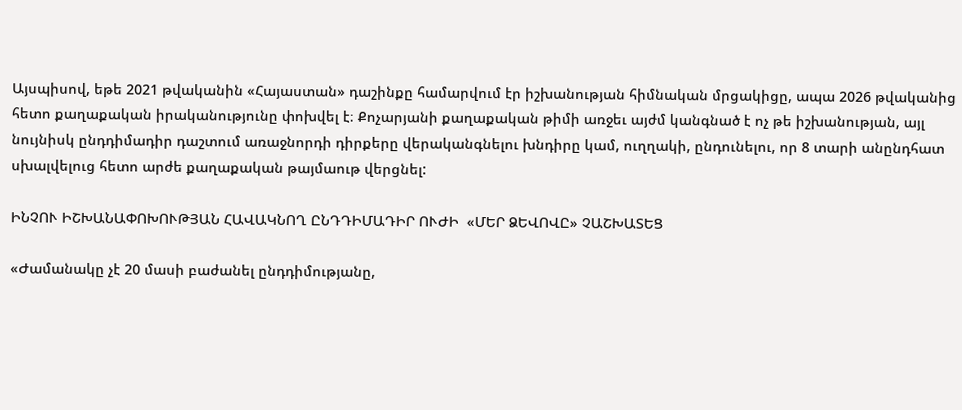Այսպիսով, եթե 2021 թվականին «Հայաստան» դաշինքը համարվում էր իշխանության հիմնական մրցակիցը, ապա 2026 թվականից հետո քաղաքական իրականությունը փոխվել է։ Քոչարյանի քաղաքական թիմի առջեւ այժմ կանգնած է ոչ թե իշխանության, այլ նույնիսկ ընդդիմադիր դաշտում առաջնորդի դիրքերը վերականգնելու խնդիրը կամ, ուղղակի, ընդունելու, որ 8 տարի անընդհատ սխալվելուց հետո արժե քաղաքական թայմաութ վերցնել:

ԻՆՉՈՒ ԻՇԽԱՆԱՓՈԽՈՒԹՅԱՆ ՀԱՎԱԿՆՈՂ ԸՆԴԴԻՄԱԴԻՐ ՈՒԺԻ  «ՄԵՐ ՁԵՎՈՎԸ» ՉԱՇԽԱՏԵՑ

«Ժամանակը չէ 20 մասի բաժանել ընդդիմությանը,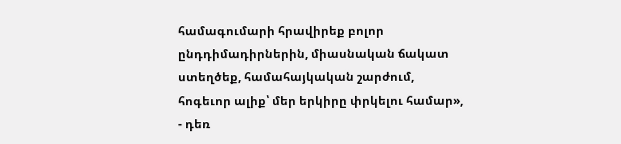համագումարի հրավիրեք բոլոր ընդդիմադիրներին, միասնական ճակատ ստեղծեք, համահայկական շարժում, հոգեւոր ալիք՝ մեր երկիրը փրկելու համար», - դեռ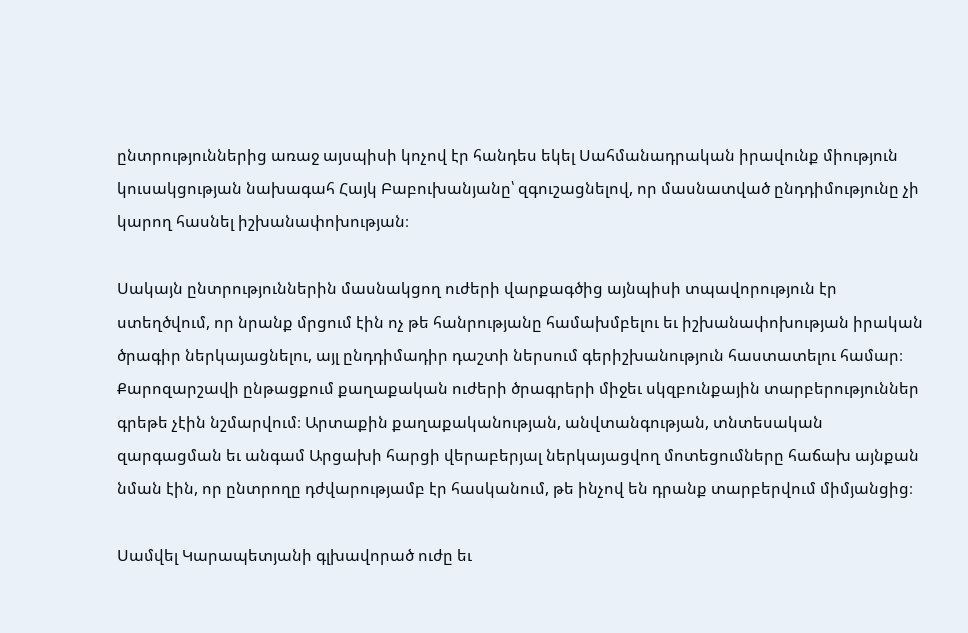ընտրություններից առաջ այսպիսի կոչով էր հանդես եկել Սահմանադրական իրավունք միություն կուսակցության նախագահ Հայկ Բաբուխանյանը՝ զգուշացնելով, որ մասնատված ընդդիմությունը չի կարող հասնել իշխանափոխության։

Սակայն ընտրություններին մասնակցող ուժերի վարքագծից այնպիսի տպավորություն էր ստեղծվում, որ նրանք մրցում էին ոչ թե հանրությանը համախմբելու եւ իշխանափոխության իրական ծրագիր ներկայացնելու, այլ ընդդիմադիր դաշտի ներսում գերիշխանություն հաստատելու համար։ Քարոզարշավի ընթացքում քաղաքական ուժերի ծրագրերի միջեւ սկզբունքային տարբերություններ գրեթե չէին նշմարվում։ Արտաքին քաղաքականության, անվտանգության, տնտեսական զարգացման եւ անգամ Արցախի հարցի վերաբերյալ ներկայացվող մոտեցումները հաճախ այնքան նման էին, որ ընտրողը դժվարությամբ էր հասկանում, թե ինչով են դրանք տարբերվում միմյանցից։

Սամվել Կարապետյանի գլխավորած ուժը եւ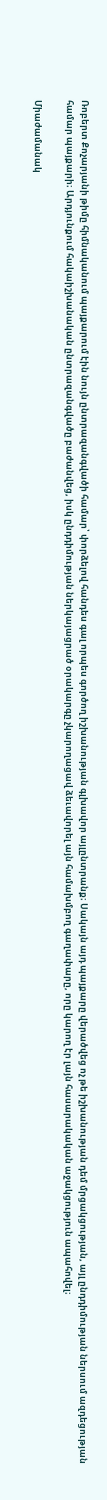Ռոբերտ Քոչարյանի թիմը հիմնականում պայքարում էին նույն ընտրազանգվածի համար՝ փորձելով հանդես գալ որպես գործող իշխանության գլխավոր այլընտրանք։ Սակայն այդ պայքարը վերածվեց ոչ թե իշխանության դեմ մրցակցության, այլ ընդդիմության ներսում ազդեցության համար պայքարի։ Արդյունքում հակաիշխանական ընտրազանգվածը բաժանվեց, իսկ ընդդիմության ներկայացրած օրակարգը չկարողացավ ձեւավորել այն համախմբող գաղափարը, որը կարող էր լայն հասարակական աջակցություն ապահովել։

Միաժամանակ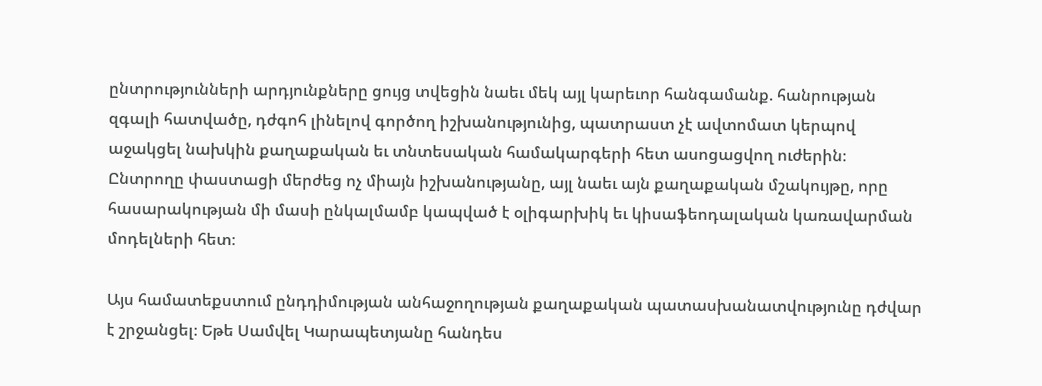ընտրությունների արդյունքները ցույց տվեցին նաեւ մեկ այլ կարեւոր հանգամանք. հանրության զգալի հատվածը, դժգոհ լինելով գործող իշխանությունից, պատրաստ չէ ավտոմատ կերպով աջակցել նախկին քաղաքական եւ տնտեսական համակարգերի հետ ասոցացվող ուժերին։ Ընտրողը փաստացի մերժեց ոչ միայն իշխանությանը, այլ նաեւ այն քաղաքական մշակույթը, որը հասարակության մի մասի ընկալմամբ կապված է օլիգարխիկ եւ կիսաֆեոդալական կառավարման մոդելների հետ։

Այս համատեքստում ընդդիմության անհաջողության քաղաքական պատասխանատվությունը դժվար է շրջանցել։ Եթե Սամվել Կարապետյանը հանդես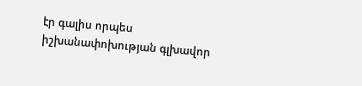էր գալիս որպես իշխանափոխության գլխավոր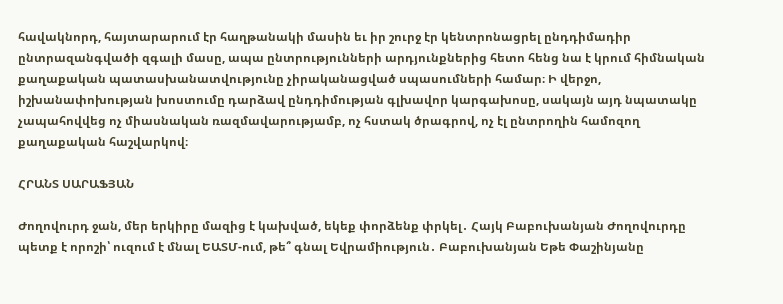հավակնորդ, հայտարարում էր հաղթանակի մասին եւ իր շուրջ էր կենտրոնացրել ընդդիմադիր ընտրազանգվածի զգալի մասը, ապա ընտրությունների արդյունքներից հետո հենց նա է կրում հիմնական քաղաքական պատասխանատվությունը չիրականացված սպասումների համար։ Ի վերջո, իշխանափոխության խոստումը դարձավ ընդդիմության գլխավոր կարգախոսը, սակայն այդ նպատակը չապահովվեց ոչ միասնական ռազմավարությամբ, ոչ հստակ ծրագրով, ոչ էլ ընտրողին համոզող քաղաքական հաշվարկով։

ՀՐԱՆՏ ՍԱՐԱՖՅԱՆ

Ժողովուրդ ջան, մեր երկիրը մազից է կախված, եկեք փորձենք փրկել․ Հայկ Բաբուխանյան Ժողովուրդը պետք է որոշի՝ ուզում է մնալ ԵԱՏՄ-ում, թե՞ գնալ Եվրամիություն․ Բաբուխանյան Եթե Փաշինյանը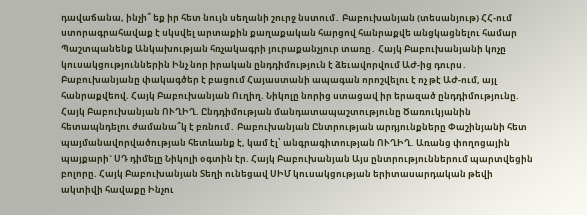դավաճանա, ինչի՞ եք իր հետ նույն սեղանի շուրջ նստում․ Բաբուխանյան (տեսանյութ) ՀՀ-ում ստորագրահավաք է սկսվել արտաքին քաղաքական հարցով հանրաքվե անցկացնելու համար Պաշտպանենք Անկախության հռչակագրի յուրաքանչյուր տառը․ Հայկ Բաբուխանյանի կոչը կուսակցություններին Ինչ նոր իրական ընդդիմություն է ձեւավորվում ԱԺ-ից դուրս․ Բաբուխանյանը փակագծեր է բացում Հայաստանի ապագան որոշվելու է ոչ թէ ԱԺ-ում, այլ հանրաքվեով. Հայկ Բաբուխանյան Ուղիղ. Նիկոլը նորից ստացավ իր երազած ընդդիմությունը. Հայկ Բաբուխանյան ՈՒՂԻՂ. Ընդդիմության մանդատապաշտությունը Ծառուկյանին հետապնդելու ժամանա՞կ է բռնում․ Բաբուխանյան Ընտրության արդյունքները Փաշինյանի հետ պայմանավորվածության հետևանք է, կամ էլ՝ անգրագիտության ՈՒՂԻՂ. Առանց փողոցային պայքարի` ՍԴ դիմելը Նիկոլի օգտին էր. Հայկ Բաբուխանյան Այս ընտրություններում պարտվեցին բոլորը. Հայկ Բաբուխանյան Տեղի ունեցավ ՍԻՄ կուսակցության երիտասարդական թեվի ակտիվի հավաքը Ինչու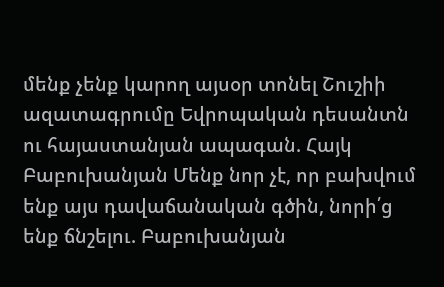մենք չենք կարող այսօր տոնել Շուշիի ազատագրումը Եվրոպական դեսանտն ու հայաստանյան ապագան. Հայկ Բաբուխանյան Մենք նոր չէ, որ բախվում ենք այս դավաճանական գծին, նորի՛ց ենք ճնշելու. Բաբուխանյան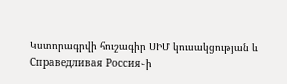Կստորագրվի հուշագիր ՍԻՄ կուսակցության և Справедливая Россия֊ի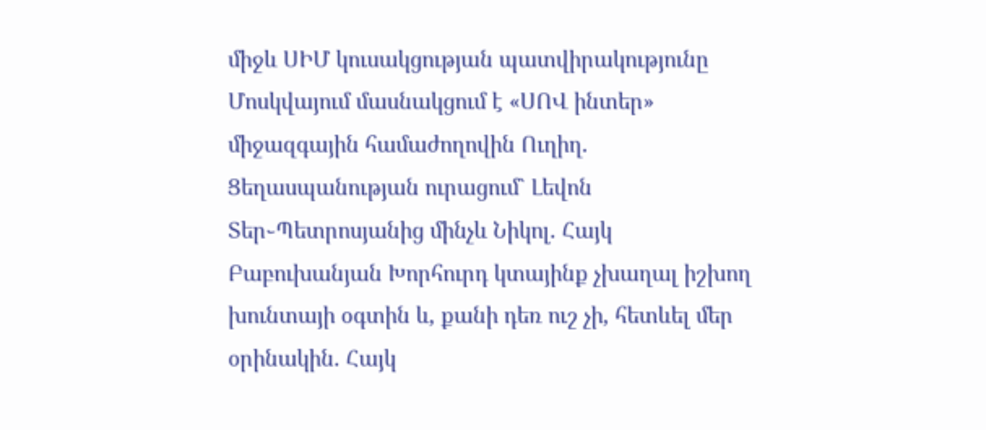միջև ՍԻՄ կուսակցության պատվիրակությունը Մոսկվայում մասնակցում է «ՍՈՎ ինտեր» միջազգային համաժողովին Ուղիղ. Ցեղասպանության ուրացում` Լեվոն Տեր֊Պետրոսյանից մինչև Նիկոլ. Հայկ Բաբուխանյան Խորհուրդ կտայինք չխաղալ իշխող խունտայի օգտին և, քանի դեռ ուշ չի, հետևել մեր օրինակին. Հայկ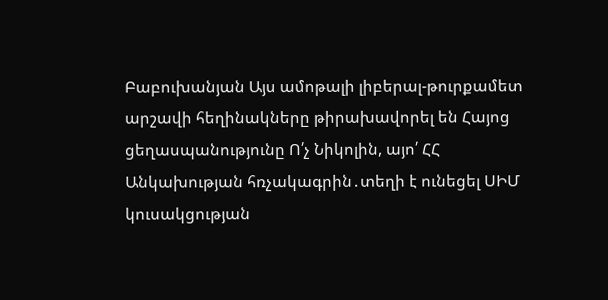Բաբուխանյան Այս ամոթալի լիբերալ-թուրքամետ արշավի հեղինակները թիրախավորել են Հայոց ցեղասպանությունը Ո՛չ Նիկոլին, այո՛ ՀՀ Անկախության հռչակագրին․տեղի է ունեցել ՍԻՄ կուսակցության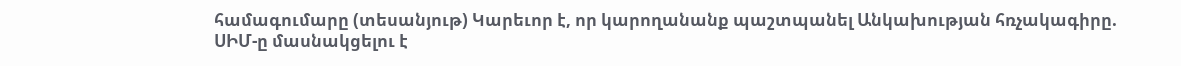համագումարը (տեսանյութ) Կարեւոր է, որ կարողանանք պաշտպանել Անկախության հռչակագիրը. ՍԻՄ-ը մասնակցելու է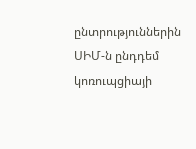ընտրություններին ՍԻՄ-ն ընդդեմ կոռուպցիայի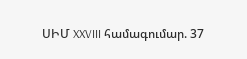ՍԻՄ XXVIII համագումար. 37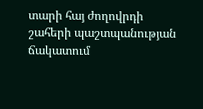տարի հայ ժողովրդի շահերի պաշտպանության ճակատում